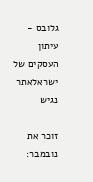גלובס - עיתון העסקים של ישראלאתר נגיש

זוכר את נובמבר: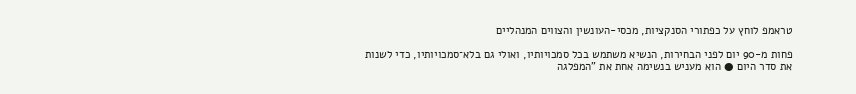טראמפ לוחץ על כפתורי הסנקציות, מכסי-העונשין והצווים המנהליים

פחות מ-90 יום לפני הבחירות, הנשיא משתמש בכל סמכויותיו, ואולי גם בלא־סמכויותיו, כדי לשנות את סדר היום ● הוא מעניש בנשימה אחת את "המפלגה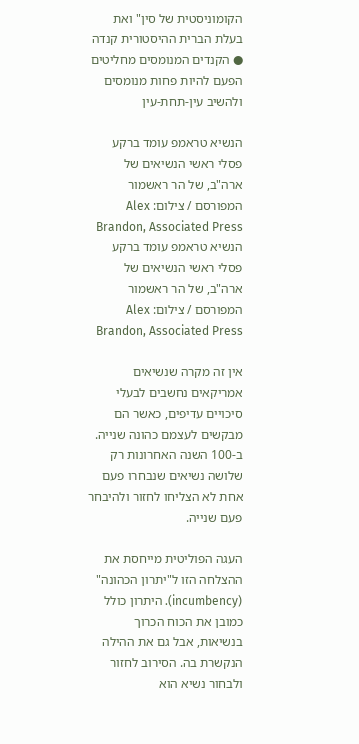הקומוניסטית של סין" ואת בעלת הברית ההיסטורית קנדה ● הקנדים המנומסים מחליטים הפעם להיות פחות מנומסים ולהשיב עין-תחת-עין

הנשיא טראמפ עומד ברקע פסלי ראשי הנשיאים של ארה"ב, של הר ראשמור המפורסם / צילום: Alex Brandon, Associated Press
הנשיא טראמפ עומד ברקע פסלי ראשי הנשיאים של ארה"ב, של הר ראשמור המפורסם / צילום: Alex Brandon, Associated Press

אין זה מקרה שנשיאים אמריקאים נחשבים לבעלי סיכויים עדיפים, כאשר הם מבקשים לעצמם כהונה שנייה. ב-100 השנה האחרונות רק שלושה נשיאים שנבחרו פעם אחת לא הצליחו לחזור ולהיבחר פעם שנייה.

העגה הפוליטית מייחסת את ההצלחה הזו ל"יתרון הכהונה" (incumbency). היתרון כולל כמובן את הכוח הכרוך בנשיאות, אבל גם את ההילה הנקשרת בה. הסירוב לחזור ולבחור נשיא הוא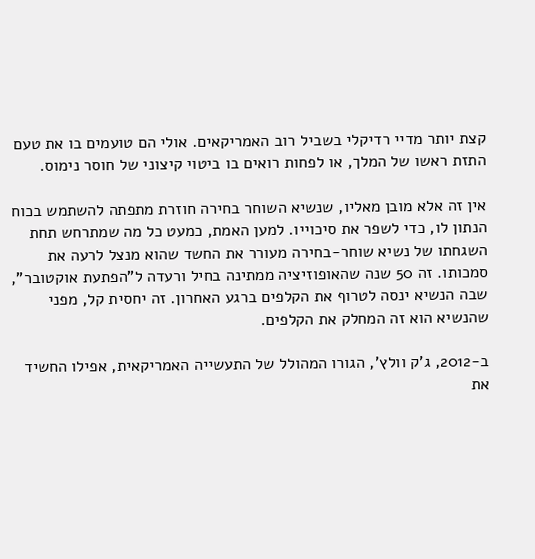קצת יותר מדיי רדיקלי בשביל רוב האמריקאים. אולי הם טועמים בו את טעם התזת ראשו של המלך, או לפחות רואים בו ביטוי קיצוני של חוסר נימוס.

אין זה אלא מובן מאליו, שנשיא השוחר בחירה חוזרת מתפתה להשתמש בכוח הנתון לו, כדי לשפר את סיכוייו. למען האמת, כמעט כל מה שמתרחש תחת השגחתו של נשיא שוחר-בחירה מעורר את החשד שהוא מנצל לרעה את סמכותו. זה 50 שנה שהאופוזיציה ממתינה בחיל ורעדה ל"הפתעת אוקטובר", שבה הנשיא ינסה לטרוף את הקלפים ברגע האחרון. זה יחסית קל, מפני שהנשיא הוא זה המחלק את הקלפים.

ב-2012, ג'ק וולץ', הגורו המהולל של התעשייה האמריקאית, אפילו החשיד את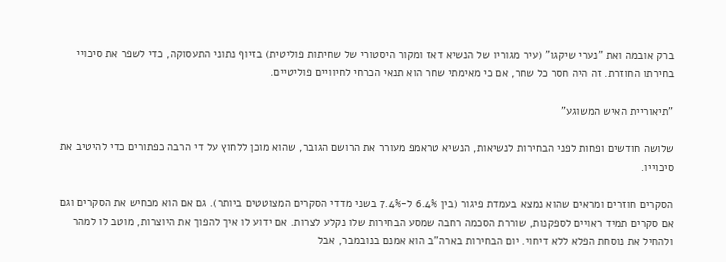ברק אובמה ואת "נערי שיקגו" (עיר מגוריו של הנשיא דאז ומקור היסטורי של שחיתות פוליטית) בזיוף נתוני התעסוקה, כדי לשפר את סיכויי בחירתו החוזרת. זה היה חסר כל שחר, אם כי מאימתי שחר הוא תנאי הכרחי לחיוויים פוליטיים.

"תיאוריית האיש המשוגע"

שלושה חודשים ופחות לפני הבחירות לנשיאות, הנשיא טראמפ מעורר את הרושם הגובר, שהוא מוכן ללחוץ על די הרבה כפתורים כדי להיטיב את סיכוייו.

הסקרים חוזרים ומראים שהוא נמצא בעמדת פיגור (בין 6.4% ל-7.4% בשני מדדי הסקרים המצוטטים ביותר). גם אם הוא מכחיש את הסקרים וגם אם סקרים תמיד ראויים לספקנות, שוררת הסכמה רחבה שמסע הבחירות שלו נקלע לצרות. אם ידוע לו איך להפוך את היוצרות, מוטב לו למהר ולהחיל את נוסחת הפלא ללא דיחוי. יום הבחירות בארה"ב הוא אמנם בנובמבר, אבל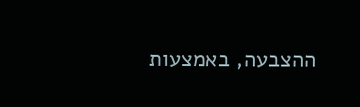ההצבעה, באמצעות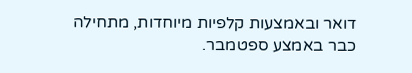דואר ובאמצעות קלפיות מיוחדות, מתחילה כבר באמצע ספטמבר.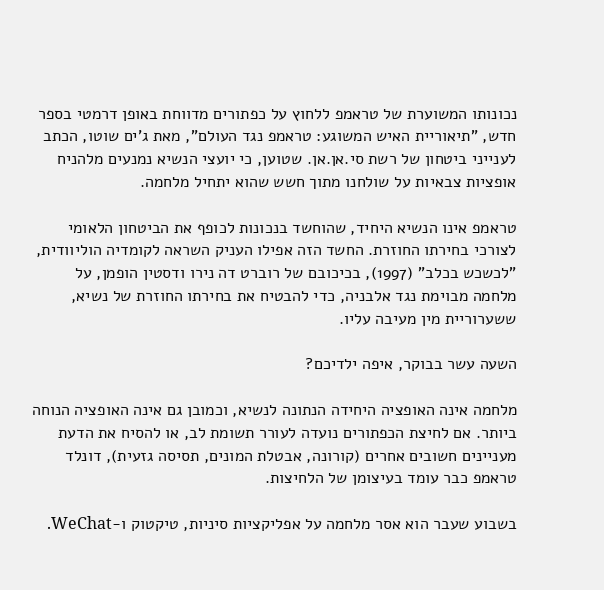נכונותו המשוערת של טראמפ ללחוץ על כפתורים מדווחת באופן דרמטי בספר חדש, "תיאוריית האיש המשוגע: טראמפ נגד העולם", מאת ג'ים שוטו, הכתב לענייני ביטחון של רשת סי.אן.אן. שטוען, כי יועצי הנשיא נמנעים מלהניח אופציות צבאיות על שולחנו מתוך חשש שהוא יתחיל מלחמה.

טראמפ אינו הנשיא היחיד, שהוחשד בנכונות לכופף את הביטחון הלאומי לצורכי בחירתו החוזרת. החשד הזה אפילו העניק השראה לקומדיה הוליוודית, "לכשכש בכלב" (1997), בכיכובם של רוברט דה נירו ודסטין הופמן, על מלחמה מבוימת נגד אלבניה, כדי להבטיח את בחירתו החוזרת של נשיא, ששערוריית מין מעיבה עליו.

השעה עשר בבוקר, איפה ילדיכם?

מלחמה אינה האופציה היחידה הנתונה לנשיא, וכמובן גם אינה האופציה הנוחה ביותר. אם לחיצת הכפתורים נועדה לעורר תשומת לב, או להסיח את הדעת מעניינים חשובים אחרים (קורונה, אבטלת המונים, תסיסה גזעית), דונלד טראמפ כבר עומד בעיצומן של הלחיצות.

בשבוע שעבר הוא אסר מלחמה על אפליקציות סיניות, טיקטוק ו-WeChat.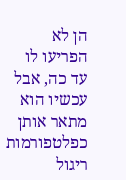הן לא הפריעו לו עד כה, אבל עכשיו הוא מתאר אותן כפלטפורמות ריגול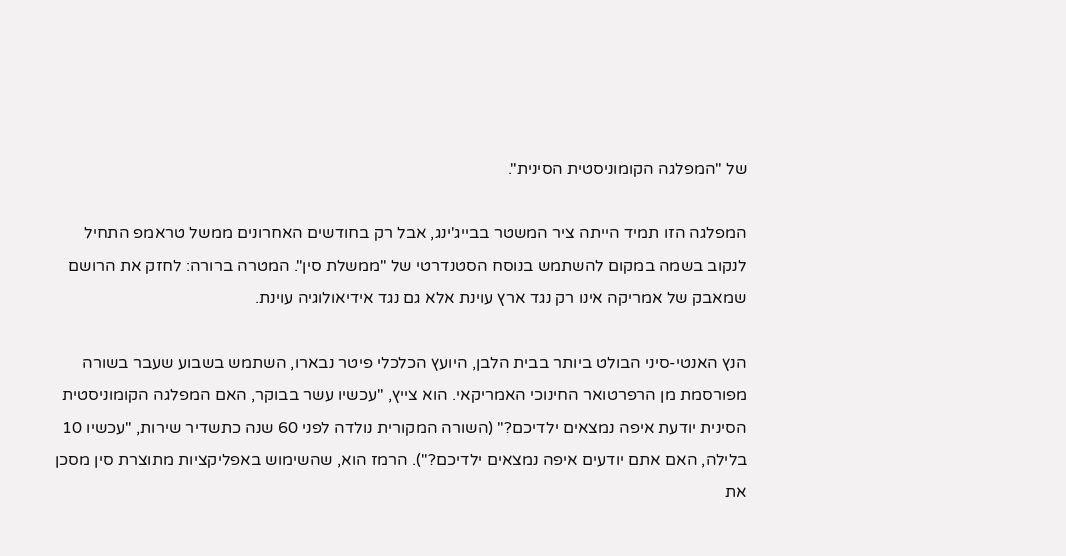של "המפלגה הקומוניסטית הסינית".

המפלגה הזו תמיד הייתה ציר המשטר בבייג'ינג, אבל רק בחודשים האחרונים ממשל טראמפ התחיל לנקוב בשמה במקום להשתמש בנוסח הסטנדרטי של "ממשלת סין". המטרה ברורה: לחזק את הרושם שמאבק של אמריקה אינו רק נגד ארץ עוינת אלא גם נגד אידיאולוגיה עוינת.

הנץ האנטי-סיני הבולט ביותר בבית הלבן, היועץ הכלכלי פיטר נבארו, השתמש בשבוע שעבר בשורה מפורסמת מן הרפרטואר החינוכי האמריקאי. הוא צייץ, "עכשיו עשר בבוקר, האם המפלגה הקומוניסטית הסינית יודעת איפה נמצאים ילדיכם?" (השורה המקורית נולדה לפני 60 שנה כתשדיר שירות, "עכשיו 10 בלילה, האם אתם יודעים איפה נמצאים ילדיכם?"). הרמז הוא, שהשימוש באפליקציות מתוצרת סין מסכן את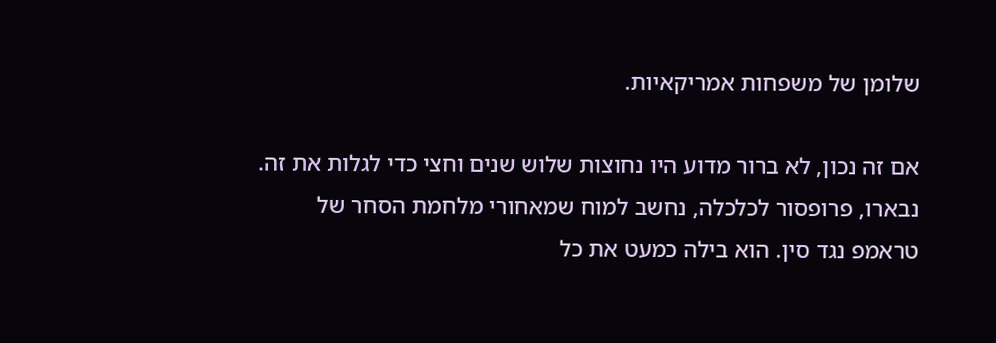שלומן של משפחות אמריקאיות.

אם זה נכון, לא ברור מדוע היו נחוצות שלוש שנים וחצי כדי לגלות את זה. נבארו, פרופסור לכלכלה, נחשב למוח שמאחורי מלחמת הסחר של טראמפ נגד סין. הוא בילה כמעט את כל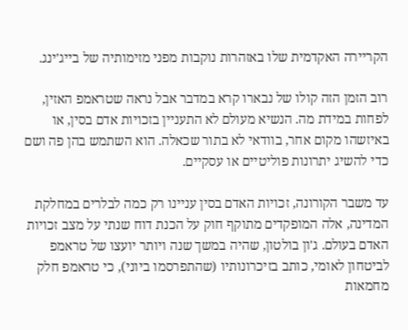הקריירה האקדמית שלו באזהרות נוקבות מפני מזימותיה של בייג'ינג.

רוב הזמן הזה קולו של נבארו קרא במדבר אבל נראה שטראמפ האזין, לפחות במידת מה. הנשיא מעולם לא התעניין בזכויות אדם בסין, או באיזשהו מקום אחר, בוודאי לא בתור שכאלה. הוא השתמש בהן פה ושם כדי להשיג יתרונות פוליטיים או עסקיים.

עד משבר הקורונה, זכויות האדם בסין עניינו רק כמה לבלרים במחלקת המדינה, אלה המופקדים מתוקף חוק על הכנת דוח שנתי על מצב זכויות האדם בעולם. ג'ון בולטון, שהיה במשך שנה ויותר יועצו של טראמפ לביטחון לאומי, כותב בזיכרונותיו (שהתפרסמו ביוני), כי טראמפ חלק מחמאות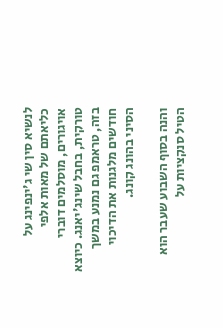לנשיא סין שי ג'ינפינג על כליאתם של מאות אלפי אויגורים, מוסלמים דוברי טורקית, בחבל שינג'יאנג. כיוצא בזה, טראמפ גם נמנע במשך חודשים מלגנות את הדיכוי הסיני בהונג קונג.

והנה בסוף השבוע שעבר הוא הטיל סנקציות על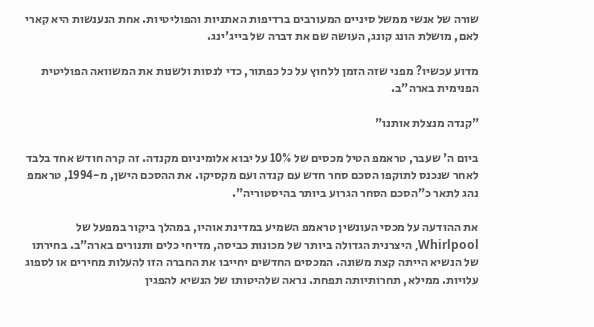שורה של אנשי ממשל סיניים המעורבים ברדיפות האתניות והפוליטיות. אחת הנענשות היא קארי לאם, מושלת הונג קונג, העושה שם את דברה של בייג'ינג.

מדוע עכשיו? מפני שזה הזמן ללחוץ על כל כפתור, כדי לנסות ולשנות את המשוואה הפוליטית הפנימית בארה"ב.

"קנדה מנצלת אותנו"

ביום ה' שעבר, טראמפ הטיל מכסים של 10% על יבוא אלומיניום מקנדה. זה קרה חודש אחד בלבד לאחר שנכנס לתוקפו הסכם סחר חדש עם קנדה ועם מקסיקו. את ההסכם הישן, מ-1994, טראמפ נהג לתאר כ"הסכם הסחר הגרוע ביותר בהיסטוריה".

את ההודעה על מכסי העונשין טראמפ השמיע במדינת אוהיו, במהלך ביקור במפעל של Whirlpool, היצרנית הגדולה ביותר של מכונות כביסה, מדיחי כלים ותנורים בארה"ב. בחירתו של הנשיא הייתה קצת משונה. המכסים החדשים יחייבו את החברה הזו להעלות מחירים או לספוג עלויות. ממילא, תחרותיותה תפחת. נראה שלהיטותו של הנשיא להפגין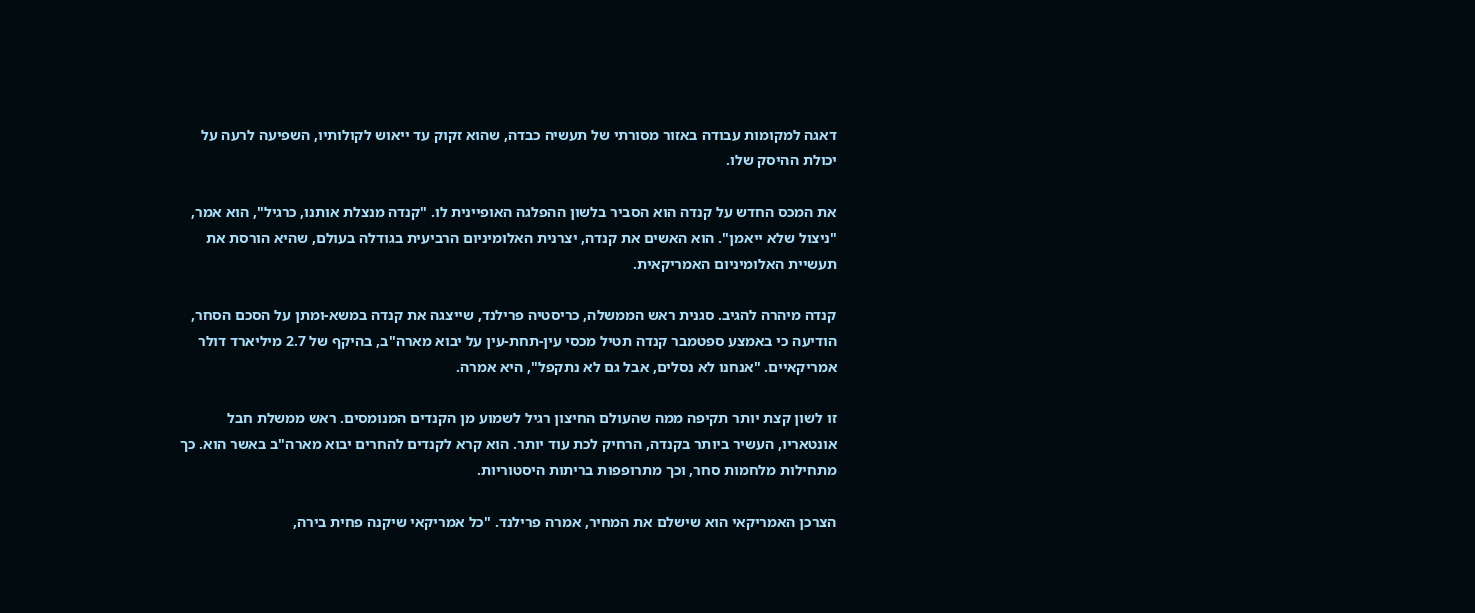דאגה למקומות עבודה באזור מסורתי של תעשיה כבדה, שהוא זקוק עד ייאוש לקולותיו, השפיעה לרעה על יכולת ההיסק שלו.

את המכס החדש על קנדה הוא הסביר בלשון ההפלגה האופיינית לו. "קנדה מנצלת אותנו, כרגיל", הוא אמר, "ניצול שלא ייאמן". הוא האשים את קנדה, יצרנית האלומיניום הרביעית בגודלה בעולם, שהיא הורסת את תעשיית האלומיניום האמריקאית.

קנדה מיהרה להגיב. סגנית ראש הממשלה, כריסטיה פרילנד, שייצגה את קנדה במשא-ומתן על הסכם הסחר, הודיעה כי באמצע ספטמבר קנדה תטיל מכסי עין-תחת-עין על יבוא מארה"ב, בהיקף של 2.7 מיליארד דולר אמריקאיים. "אנחנו לא נסלים, אבל גם לא נתקפל", היא אמרה.

זו לשון קצת יותר תקיפה ממה שהעולם החיצון רגיל לשמוע מן הקנדים המנומסים. ראש ממשלת חבל אונטאריו, העשיר ביותר בקנדה, הרחיק לכת עוד יותר. הוא קרא לקנדים להחרים יבוא מארה"ב באשר הוא. כך מתחילות מלחמות סחר, וכך מתרופפות בריתות היסטוריות.

הצרכן האמריקאי הוא שישלם את המחיר, אמרה פרילנד. "כל אמריקאי שיקנה פחית בירה,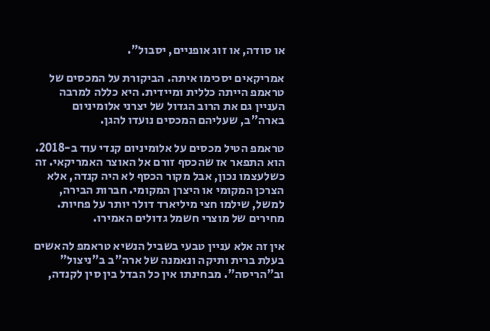או סודה, או זוג אופניים, יסבול".

אמריקאים יסכימו איתה. הביקורת על המכסים של טראמפ הייתה כללית ומיידית. היא כללה למרבה העניין גם את הרוב הגדול של יצרני אלומיניום בארה"ב, שעליהם המכסים נועדו להגן.

טראמפ הטיל מכסים על אלומיניום קנדי עוד ב-2018. הוא התפאר אז שהכסף זורם אל האוצר האמריקאי. זה כשלעצמו נכון, אבל מקור הכסף לא היה קנדה, אלא הצרכן המקומי או היצרן המקומי. חברות הבירה, למשל, שילמו חצי מיליארד דולר יותר על פחיות. מחירים של מוצרי חשמל גדולים האמירו.

אין זה אלא עניין טבעי בשביל הנשיא טראמפ להאשים בעלת ברית ותיקה ונאמנה של ארה"ב ב"ניצול" וב"הריסה". מבחינתו אין כל הבדל בין סין לקנדה,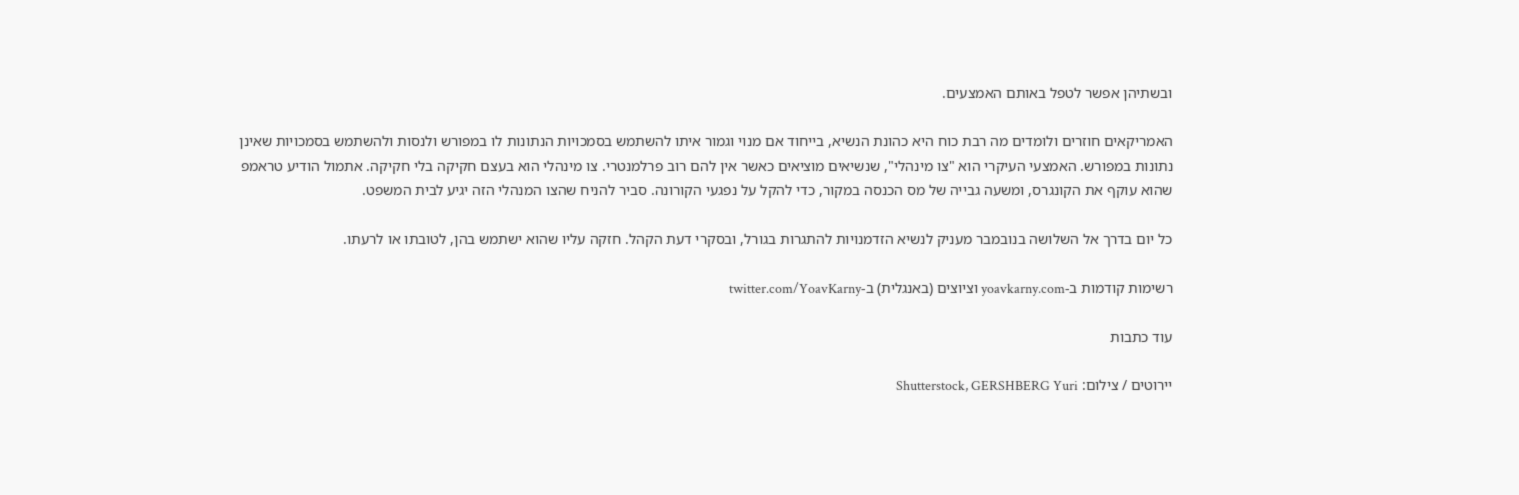ובשתיהן אפשר לטפל באותם האמצעים.

האמריקאים חוזרים ולומדים מה רבת כוח היא כהונת הנשיא, בייחוד אם מנוי וגמור איתו להשתמש בסמכויות הנתונות לו במפורש ולנסות ולהשתמש בסמכויות שאינן נתונות במפורש. האמצעי העיקרי הוא "צו מינהלי", שנשיאים מוציאים כאשר אין להם רוב פרלמנטרי. צו מינהלי הוא בעצם חקיקה בלי חקיקה. אתמול הודיע טראמפ שהוא עוקף את הקונגרס, ומשעה גבייה של מס הכנסה במקור, כדי להקל על נפגעי הקורונה. סביר להניח שהצו המנהלי הזה יגיע לבית המשפט.

כל יום בדרך אל השלושה בנובמבר מעניק לנשיא הזדמנויות להתגרות בגורל, ובסקרי דעת הקהל. חזקה עליו שהוא ישתמש בהן, לטובתו או לרעתו.

רשימות קודמות ב-yoavkarny.com וציוצים (באנגלית) ב-twitter.com/YoavKarny

עוד כתבות

יירוטים / צילום: Shutterstock, GERSHBERG Yuri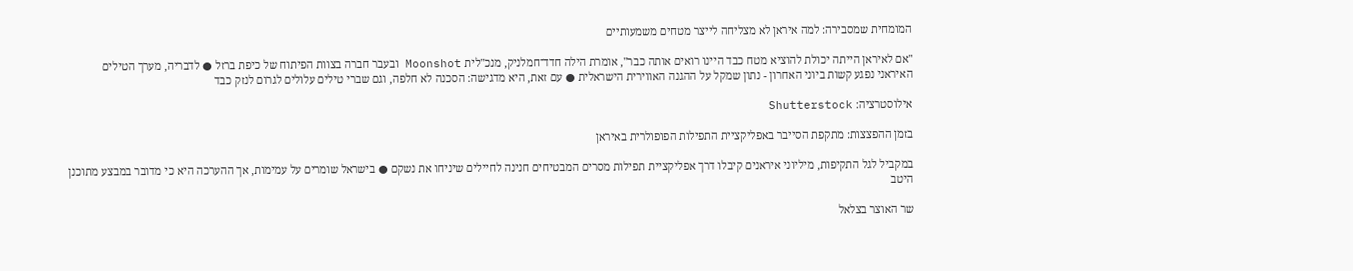המומחית שמסבירה: למה איראן לא מצליחה לייצר מטחים משמעותיים

"אם לאיראן הייתה יכולת להוציא מטח כבד היינו רואים אותה כבר", אומרת הילה חדד־חמלניק, מנכ"לית Moonshot ובעבר חברה בצוות הפיתוח של כיפת ברזל ● לדבריה, מערך הטילים האיראני נפגע קשות ביוני האחרון - נתון שמקל על ההגנה האווירית הישראלית ● עם זאת, היא מדגישה: הסכנה לא חלפה, וגם שברי טילים עלולים לגרום לנזק כבד

אילוסטרציה: Shutterstock

בזמן ההפצצות: מתקפת הסייבר באפליקציית התפילות הפופולרית באיראן

במקביל לגל התקיפות, מיליוני איראנים קיבלו דרך אפליקציית תפילות מסרים המבטיחים חנינה לחיילים שיניחו את נשקם ● בישראל שומרים על עמימות, אך ההערכה היא כי מדובר במבצע מתוכנן היטב

שר האוצר בצלאל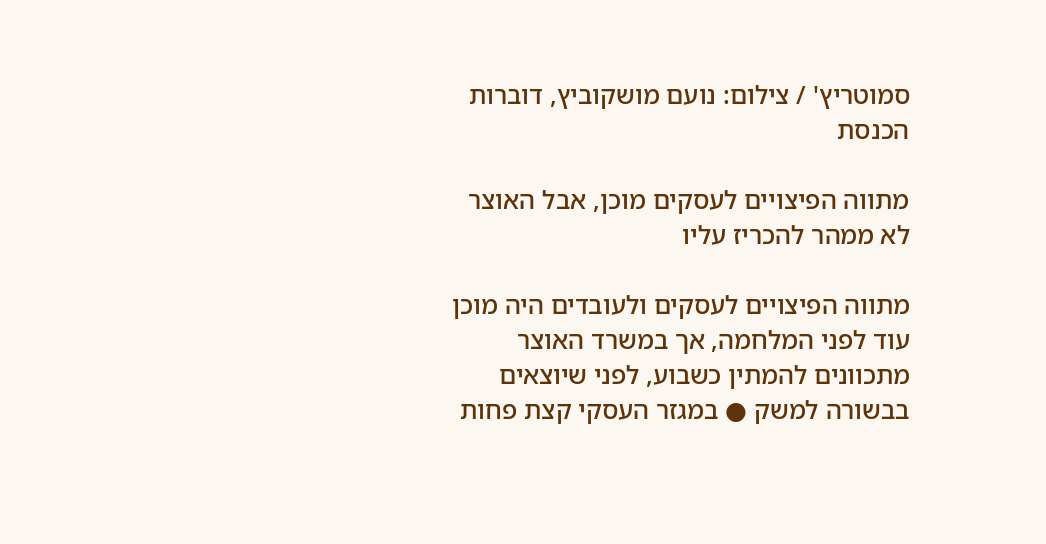סמוטריץ' / צילום: נועם מושקוביץ, דוברות הכנסת

מתווה הפיצויים לעסקים מוכן, אבל האוצר לא ממהר להכריז עליו

מתווה הפיצויים לעסקים ולעובדים היה מוכן עוד לפני המלחמה, אך במשרד האוצר מתכוונים להמתין כשבוע, לפני שיוצאים בבשורה למשק ● במגזר העסקי קצת פחות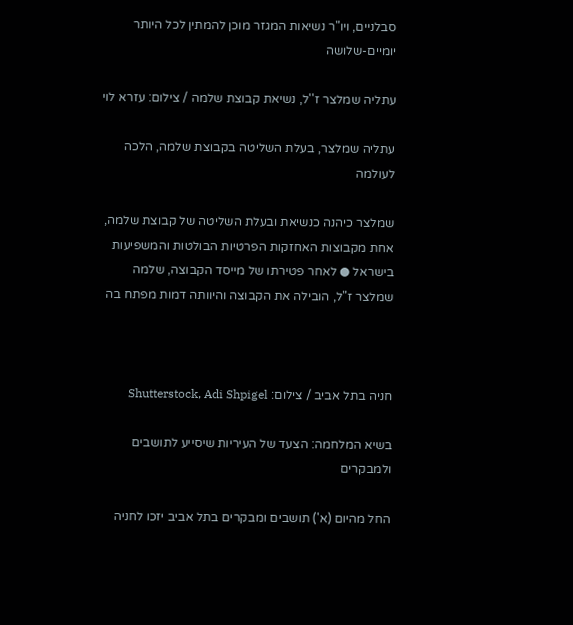סבלניים, ויו"ר נשיאות המגזר מוכן להמתין לכל היותר יומיים-שלושה

עתליה שמלצר ז''ל, נשיאת קבוצת שלמה / צילום: עזרא לוי

עתליה שמלצר, בעלת השליטה בקבוצת שלמה, הלכה לעולמה

שמלצר כיהנה כנשיאת ובעלת השליטה של קבוצת שלמה, אחת מקבוצות האחזקות הפרטיות הבולטות והמשפיעות בישראל ● לאחר פטירתו של מייסד הקבוצה, שלמה שמלצר ז"ל, הובילה את הקבוצה והיוותה דמות מפתח בה



חניה בתל אביב / צילום: Shutterstock, Adi Shpigel

בשיא המלחמה: הצעד של העיריות שיסייע לתושבים ולמבקרים

החל מהיום (א') תושבים ומבקרים בתל אביב יזכו לחניה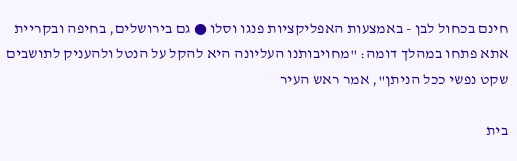חינם בכחול לבן - באמצעות האפליקציות פנגו וסלו ● גם בירושלים, בחיפה ובקריית אתא פתחו במהלך דומה: "מחויבותנו העליונה היא להקל על הנטל ולהעניק לתושבים שקט נפשי ככל הניתן", אמר ראש העיר

בית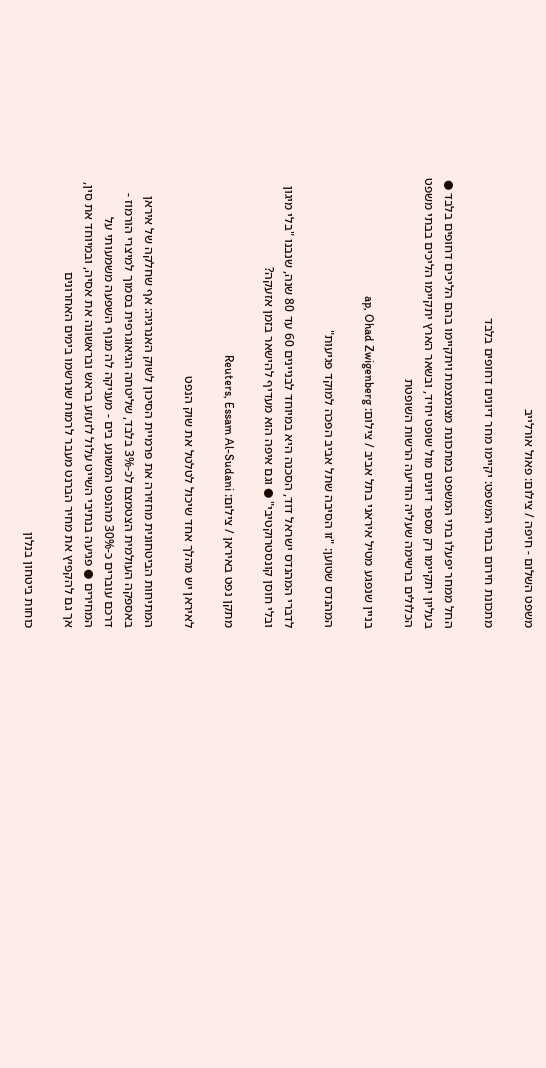משפט השלום - חיפה / צילום: פאול אורלייב

מתכונת חירום בבתי המשפט: יקיימו מחר דיונים דחופים בלבד

החל ממחר יפעלו בתי המשפט במתכונת מצומצמת ויתקיימו בהם הליכים דחופים בלבד ● בעליון יתקיימו רק מספר דיונים מול שופט יחיד, ובשאר הארץ יתקיימו הליכים בבתי משפט הכלולים ברשימה שעליה הודיעה הרשות השופטת

בניין שנפגע מטיל איראני בתל אביב / צילום: ap, Ohad Zwigenberg

המהנדס שטוען: "זו הסיבה שתל אביב הפכה למוקד פגיעות"

לדברי המהנדס ישראל דוד, הסכנה היא במיוחד לבניינים 60 עד 80 שנה, שנבנו "בלי מיגון ובלי חוסן קונסטרוקטיבי" ● וגם איפה הוא מעדיף להישאר בזמן אזעקה?

מתקן נפט באיראן / צילום: Reuters, Essam Al-Sudani

לאיראן יש מהלך אחד שיכול לטלטל את שוק הנפט

המתיחות הביטחונית מחזירה את פרמיית הסיכון לשוק האנרגיה: אף שחלקה של איראן באספקה העולמית הצטמצם לכ-3% בלבד, שליטתה הגיאוגרפית בסמוך למיצרי הורמוז - דרכם עוברים כ-30% מהנפט המשונע בים - מעניקה לה מנוף השפעה משמעותי על המחירים ● פגיעה בנתיבי השייט עלול לזעזע בראש ובראשונה את אסיה, ובמיוחד את סין, אך גם להקפיץ את מחיר הברנט מעבר לרמות שנרשמו בימים האחרונים

כוחות ביטחון בנלון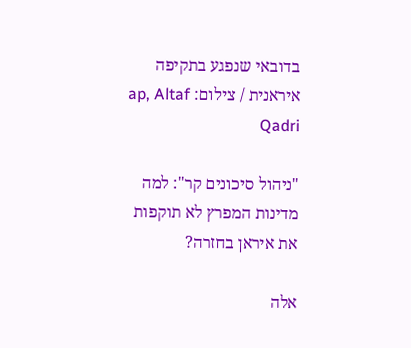בדובאי שנפגע בתקיפה איראנית / צילום: ap, Altaf Qadri

"ניהול סיכונים קר": למה מדינות המפרץ לא תוקפות את איראן בחזרה?

אלה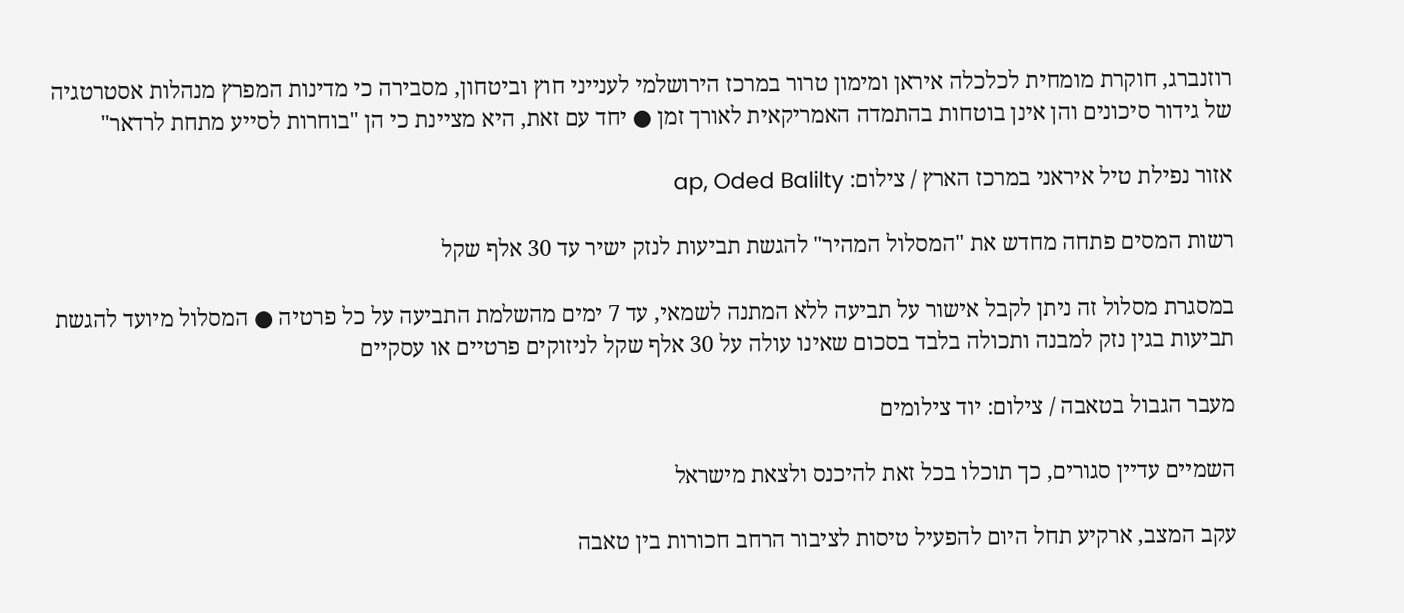רוזנברג, חוקרת מומחית לכלכלה איראן ומימון טרור במרכז הירושלמי לענייני חוץ וביטחון, מסבירה כי מדינות המפרץ מנהלות אסטרטגיה של גידור סיכונים והן אינן בוטחות בהתמדה האמריקאית לאורך זמן ● יחד עם זאת, היא מציינת כי הן "בוחרות לסייע מתחת לרדאר"

אזור נפילת טיל איראני במרכז הארץ / צילום: ap, Oded Balilty

רשות המסים פתחה מחדש את "המסלול המהיר" להגשת תביעות לנזק ישיר עד 30 אלף שקל

במסגרת מסלול זה ניתן לקבל אישור על תביעה ללא המתנה לשמאי, עד 7 ימים מהשלמת התביעה על כל פרטיה ● המסלול מיועד להגשת תביעות בגין נזק למבנה ותכולה בלבד בסכום שאינו עולה על 30 אלף שקל לניזוקים פרטיים או עסקיים

מעבר הגבול בטאבה / צילום: יוד צילומים

השמיים עדיין סגורים, כך תוכלו בכל זאת להיכנס ולצאת מישראל

עקב המצב, ארקיע תחל היום להפעיל טיסות לציבור הרחב חכורות בין טאבה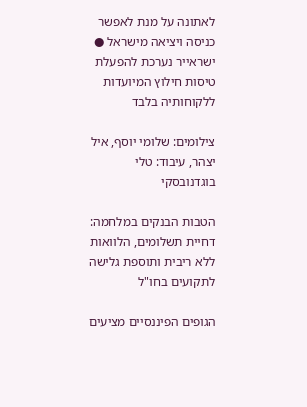לאתונה על מנת לאפשר כניסה ויציאה מישראל ● ישראייר נערכת להפעלת טיסות חילוץ המיועדות ללקוחותיה בלבד

צילומים: שלומי יוסף, איל יצהר, עיבוד: טלי בוגדנובסקי

הטבות הבנקים במלחמה: דחיית תשלומים, הלוואות ללא ריבית ותוספת גלישה לתקועים בחו"ל

הגופים הפיננסיים מציעים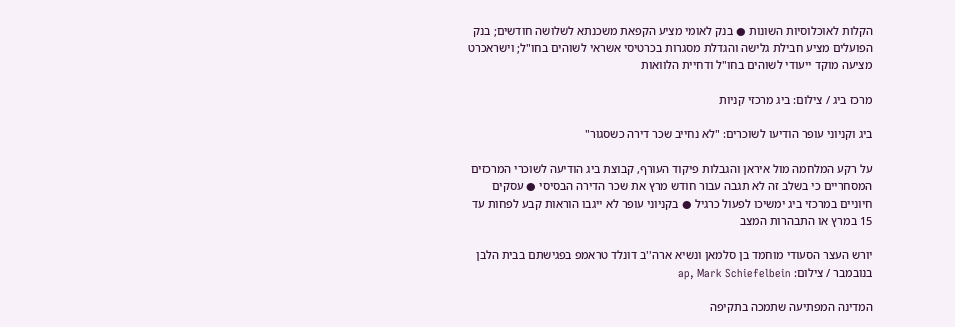הקלות לאוכלוסיות השונות ● בנק לאומי מציע הקפאת משכנתא לשלושה חודשים; בנק הפועלים מציע חבילת גלישה והגדלת מסגרות בכרטיסי אשראי לשוהים בחו"ל; וישראכרט מציעה מוקד ייעודי לשוהים בחו"ל ודחיית הלוואות

מרכז ביג / צילום: ביג מרכזי קניות

ביג וקניוני עופר הודיעו לשוכרים: "לא נחייב שכר דירה כשסגור"

על רקע המלחמה מול איראן והגבלות פיקוד העורף, קבוצת ביג הודיעה לשוכרי המרכזים המסחריים כי בשלב זה לא תגבה עבור חודש מרץ את שכר הדירה הבסיסי ● עסקים חיוניים במרכזי ביג ימשיכו לפעול כרגיל ● בקניוני עופר לא ייגבו הוראות קבע לפחות עד 15 במרץ או התבהרות המצב

יורש העצר הסעודי מוחמד בן סלמאן ונשיא ארה''ב דונלד טראמפ בפגישתם בבית הלבן בנובמבר / צילום: ap, Mark Schiefelbein

המדינה המפתיעה שתמכה בתקיפה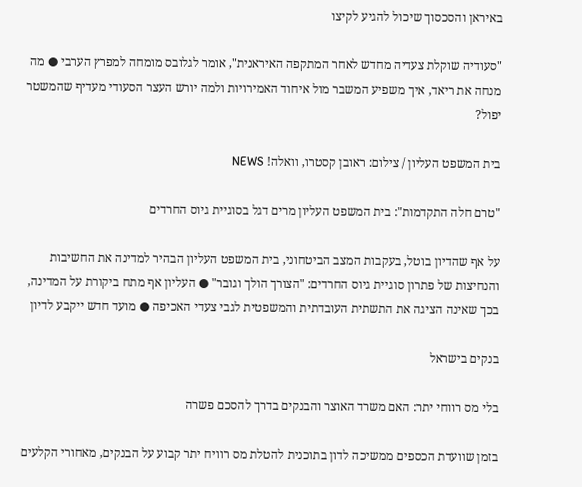באיראן והסכסוך שיכול להגיע לקיצו

"סעודיה שוקלת צעדיה מחדש לאחר המתקפה האיראנית", אומר לגלובס מומחה למפרץ הערבי ● מה מנחה את ריאד, איך משפיע המשבר מול איחוד האמירויות ולמה יורש העצר הסעודי מעדיף שהמשטר יפול?

בית המשפט העליון / צילום: ראובן קסטרו, וואלה! NEWS

"טרם חלה התקדמות": בית המשפט העליון מרים דגל בסוגיית גיוס החרדים

על אף שהדיון בוטל, בעקבות המצב הביטחוני, בית המשפט העליון הבהיר למדינה את החשיבות והנחיצות של פתרון סוגיית גיוס החרדים: "הצורך הולך וגובר" ● העליון אף מתח ביקורת על המדינה, בכך שאינה הציגה את התשתית העובדתית והמשפטית לגבי צעדי האכיפה ● מועד חדש ייקבע לדיון

בנקים בישראל

בלי מס רווחי יתר: האם משרד האוצר והבנקים בדרך להסכם פשרה

בזמן שוועדת הכספים ממשיכה לדון בתוכנית להטלת מס רוויח יתר קבוע על הבנקים, מאחורי הקלעים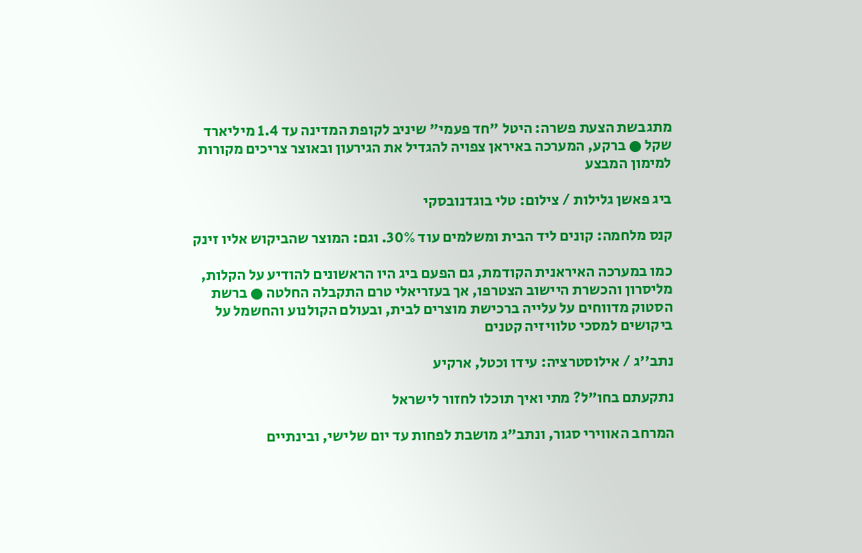מתגבשת הצעת פשרה: היטל "חד פעמי" שיניב לקופת המדינה עד 1.4 מיליארד שקל ● ברקע, המערכה באיראן צפויה להגדיל את הגירעון ובאוצר צריכים מקורות למימון המבצע

ביג פאשן גלילות / צילום: טלי בוגדנובסקי

קנס מלחמה: קונים ליד הבית ומשלמים עוד 30%. וגם: המוצר שהביקוש אליו זינק

כמו במערכה האיראנית הקודמת, גם הפעם ביג היו הראשונים להודיע על הקלות, מליסרון והכשרת היישוב הצטרפו, אך בעזריאלי טרם התקבלה החלטה ● ברשת הסטוק מדווחים על עלייה ברכישת מוצרים לבית, ובעולם הקולנוע והחשמל על ביקושים למסכי טלוויזיה קטנים

נתב''ג / אילוסטרציה: עידו וכטל, ארקיע

נתקעתם בחו"ל? מתי ואיך תוכלו לחזור לישראל

המרחב האווירי סגור, ונתב"ג מושבת לפחות עד יום שלישי, ובינתיים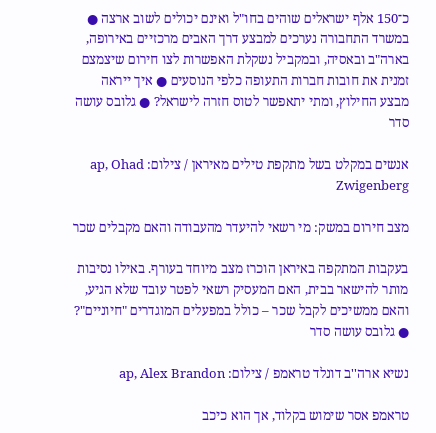כ־150 אלף ישראלים שוהים בחו"ל ואינם יכולים לשוב ארצה ● במשרד התחבורה נערכים למבצע דרך האבים מרכזיים באירופה, בארה"ב ובאסיה, ובמקביל נשקלת האפשרות לצו חירום שיצמצם זמנית את חובות חברות התעופה כלפי הנוסעים ● איך ייראה מבצע החילוץ, ומתי יתאפשר לטוס חזרה לישראל? ● גלובס עושה סדר

אנשים במקלט בשל מתקפת טילים מאיראן / צילום: ap, Ohad Zwigenberg

מצב חירום במשק: מי רשאי להיעדר מהעבודה והאם מקבלים שכר

בעקבות המתקפה באיראן הוכרז מצב מיוחד בעורף. באילו נסיבות מותר להישאר בבית, האם המעסיק רשאי לפטר עובד שלא הגיע, והאם ממשיכים לקבל שכר – כולל במפעלים המוגדרים "חיוניים"? ● גלובס עושה סדר

נשיא ארה''ב דונלד טראמפ / צילום: ap, Alex Brandon

טראמפ אסר שימוש בקלוד, אך הוא כיכב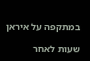במתקפה על איראן

שעות לאחר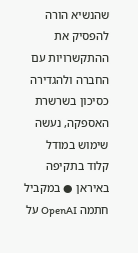שהנשיא הורה להפסיק את ההתקשרויות עם החברה ולהגדירה כסיכון בשרשרת האספקה, נעשה שימוש במודל קלוד בתקיפה באיראן ● במקביל חתמה OpenAI על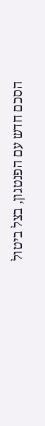הסכם חדש עם הפנטגון, בצל ביטול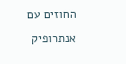החוזים עם אנתרופיק